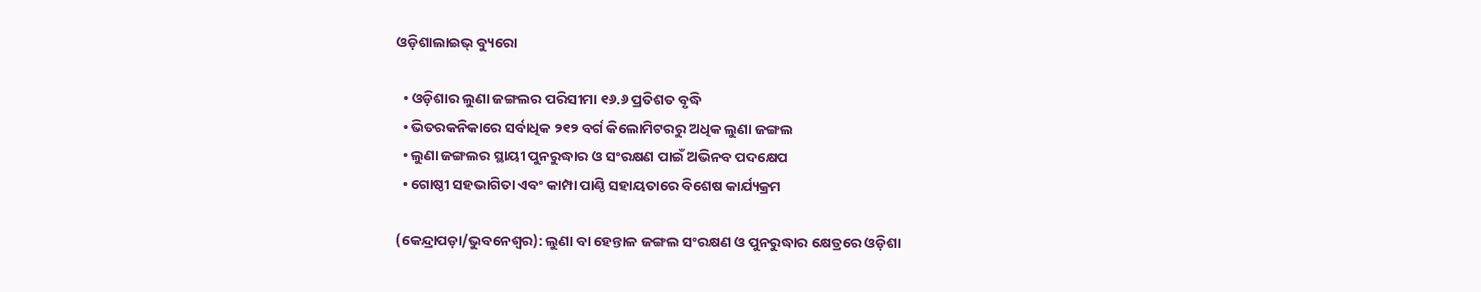ଓଡ଼ିଶାଲାଇଭ୍ ବ୍ୟୁରୋ

  • ଓଡ଼ିଶାର ଲୁଣା ଜଙ୍ଗଲର ପରିସୀମା ୧୬.୬ ପ୍ରତିଶତ ବୃଦ୍ଧି
  • ଭିତରକନିକାରେ ସର୍ବାଧିକ ୨୧୨ ବର୍ଗ କିଲୋମିଟରରୁ ଅଧିକ ଲୁଣା ଜଙ୍ଗଲ
  • ଲୁଣା ଜଙ୍ଗଲର ସ୍ଥାୟୀ ପୁନରୁଦ୍ଧାର ଓ ସଂରକ୍ଷଣ ପାଇଁ ଅଭିନବ ପଦକ୍ଷେପ
  • ଗୋଷ୍ଠୀ ସହଭାଗିତା ଏବଂ କାମ୍ପା ପାଣ୍ଠି ସହାୟତାରେ ବିଶେଷ କାର୍ଯ୍ୟକ୍ରମ

(କେନ୍ଦ୍ରାପଡ଼ା/ଭୁବନେଶ୍ୱର): ଲୁଣା ବା ହେନ୍ତାଳ ଜଙ୍ଗଲ ସଂରକ୍ଷଣ ଓ ପୁନରୁଦ୍ଧାର କ୍ଷେତ୍ରରେ ଓଡ଼ିଶା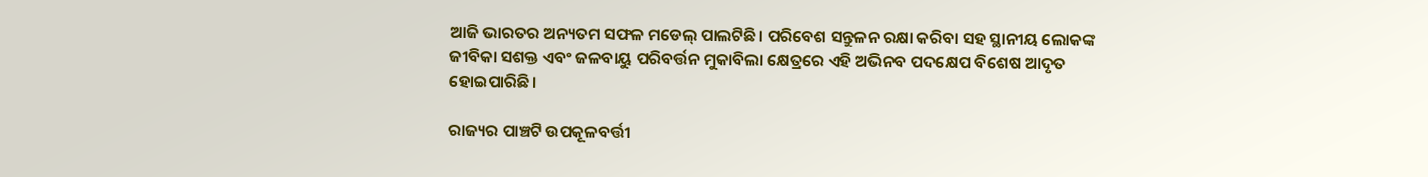ଆଜି ଭାରତର ଅନ୍ୟତମ ସଫଳ ମଡେଲ୍ ପାଲଟିଛି। ପରିବେଶ ସନ୍ତୁଳନ ରକ୍ଷା କରିବା ସହ ସ୍ଥାନୀୟ ଲୋକଙ୍କ ଜୀବିକା ସଶକ୍ତ ଏବଂ ଜଳବାୟୁ ପରିବର୍ତ୍ତନ ମୁକାବିଲା କ୍ଷେତ୍ରରେ ଏହି ଅଭିନବ ପଦକ୍ଷେପ ବିଶେଷ ଆଦୃତ ହୋଇପାରିଛି।

ରାଜ୍ୟର ପାଞ୍ଚଟି ଉପକୂଳବର୍ତ୍ତୀ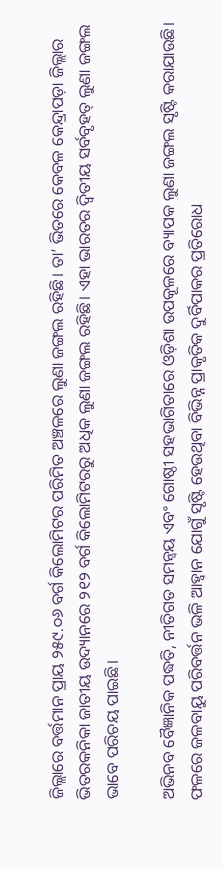ଜିଲ୍ଲାରେ ବର୍ତ୍ତମାନ ପ୍ରାୟ ୨୫୯.୦୬ ବର୍ଗ କିଲୋମିଟର ପରିମିତ ଅଞ୍ଚଳରେ ଲୁଣା ଜଙ୍ଗଲ ରହିଛି। ତା’ ଭିତରେ କେବଳ କେନ୍ଦ୍ରାପଡ଼ା ଜିଲ୍ଲାର ଭିତରକନିକା ଜାତୀୟ ଉଦ୍ୟାନରେ ୨୧୨ ବର୍ଗ କିଲୋମିଟରରୁ ଅଧିକ ଲୁଣା ଜଙ୍ଗଲ ରହିଛି। ଏହା ଭାରତର ଦ୍ୱିତୀୟ ସର୍ବବୃହତ୍ ଲୁଣା ଜଙ୍ଗଲ ଭାବେ ପରିଚୟ ପାଇଛି।

ଅଭିନବ ବୈଜ୍ଞାନିକ ପଦ୍ଧତି, ନୀତିଗତ ସମନ୍ୱୟ ଏବଂ ଗୋଷ୍ଠୀ ସହଭାଗିତାରେ ଓଡ଼ିଶା ଉପକୂଳରେ ବ୍ୟାପକ ଲୁଣା ଜଙ୍ଗଲ ସୃଷ୍ଟି କରାଯାଉଛି। ଫଳରେ ଜଳବାୟୁ ପରିବର୍ତ୍ତନ ଭଳି ଆହ୍ୱାନ ଯୋଗୁଁ ସୃଷ୍ଟି ହେଉଥିବା ବିଭିନ୍ନ ପ୍ରାକୃତିକ ଦୁର୍ବିପାକର ପ୍ରତିରୋଧ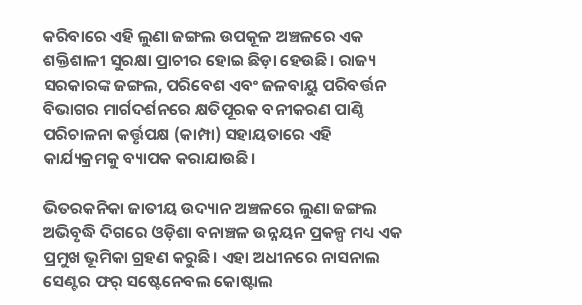କରିବାରେ ଏହି ଲୁଣା ଜଙ୍ଗଲ ଉପକୂଳ ଅଞ୍ଚଳରେ ଏକ ଶକ୍ତିଶାଳୀ ସୁରକ୍ଷା ପ୍ରାଚୀର ହୋଇ ଛିଡ଼ା ହେଉଛି। ରାଜ୍ୟ ସରକାରଙ୍କ ଜଙ୍ଗଲ, ପରିବେଶ ଏବଂ ଜଳବାୟୁ ପରିବର୍ତ୍ତନ ବିଭାଗର ମାର୍ଗଦର୍ଶନରେ କ୍ଷତିପୂରକ ବନୀକରଣ ପାଣ୍ଠି ପରିଚାଳନା କର୍ତ୍ତୃପକ୍ଷ (କାମ୍ପା) ସହାୟତାରେ ଏହି କାର୍ଯ୍ୟକ୍ରମକୁ ବ୍ୟାପକ କରାଯାଉଛି।

ଭିତରକନିକା ଜାତୀୟ ଉଦ୍ୟାନ ଅଞ୍ଚଳରେ ଲୁଣା ଜଙ୍ଗଲ ଅଭିବୃଦ୍ଧି ଦିଗରେ ଓଡ଼ିଶା ବନାଞ୍ଚଳ ଉନ୍ନୟନ ପ୍ରକଳ୍ପ ମଧ୍ୟ ଏକ ପ୍ରମୁଖ ଭୂମିକା ଗ୍ରହଣ କରୁଛି। ଏହା ଅଧୀନରେ ନାସନାଲ ସେଣ୍ଟର ଫର୍ ସଷ୍ଟେନେବଲ କୋଷ୍ଟାଲ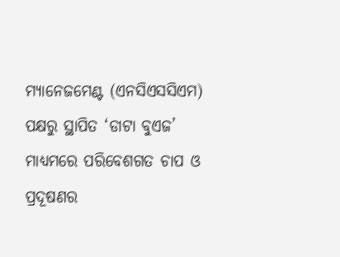ମ୍ୟାନେଜମେଣ୍ଟ (ଏନସିଏସସିଏମ) ପକ୍ଷରୁ ସ୍ଥାପିତ ‘ଡାଟା ବୁଏଜ’ ମାଧ୍ୟମରେ ପରିବେଶଗତ ଚାପ ଓ ପ୍ରଦୂଷଣର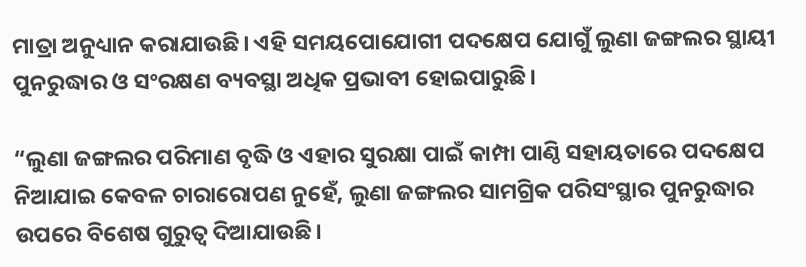ମାତ୍ରା ଅନୁଧ୍ୟାନ କରାଯାଉଛି। ଏହି ସମୟପୋଯୋଗୀ ପଦକ୍ଷେପ ଯୋଗୁଁ ଲୁଣା ଜଙ୍ଗଲର ସ୍ଥାୟୀ ପୁନରୁଦ୍ଧାର ଓ ସଂରକ୍ଷଣ ବ୍ୟବସ୍ଥା ଅଧିକ ପ୍ରଭାବୀ ହୋଇପାରୁଛି।

“ଲୁଣା ଜଙ୍ଗଲର ପରିମାଣ ବୃଦ୍ଧି ଓ ଏହାର ସୁରକ୍ଷା ପାଇଁ କାମ୍ପା ପାଣ୍ଠି ସହାୟତାରେ ପଦକ୍ଷେପ ନିଆଯାଇ କେବଳ ଚାରାରୋପଣ ନୁହେଁ, ଲୁଣା ଜଙ୍ଗଲର ସାମଗ୍ରିକ ପରିସଂସ୍ଥାର ପୁନରୁଦ୍ଧାର ଉପରେ ବିଶେଷ ଗୁରୁତ୍ୱ ଦିଆଯାଉଛି।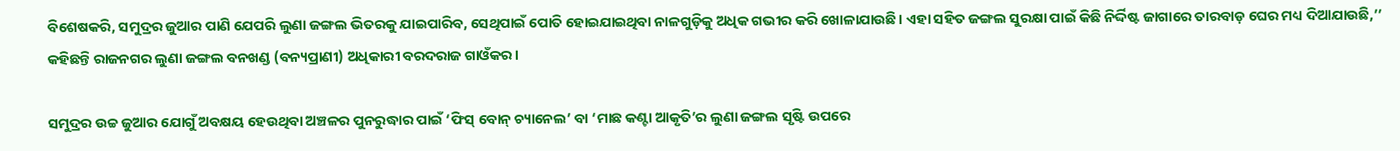ବିଶେଷକରି, ସମୁଦ୍ରର ଜୁଆର ପାଣି ଯେପରି ଲୁଣା ଜଙ୍ଗଲ ଭିତରକୁ ଯାଇପାରିବ, ସେଥିପାଇଁ ପୋତି ହୋଇଯାଇଥିବା ନାଳଗୁଡ଼ିକୁ ଅଧିକ ଗଭୀର କରି ଖୋଳାଯାଉଛି। ଏହା ସହିତ ଜଙ୍ଗଲ ସୁରକ୍ଷା ପାଇଁ କିଛି ନିର୍ଦ୍ଦିଷ୍ଟ ଜାଗାରେ ତାରବାଡ଼ ଘେର ମଧ୍ୟ ଦିଆଯାଉଛି,’’ କହିଛନ୍ତି ରାଜନଗର ଲୁଣା ଜଙ୍ଗଲ ବନଖଣ୍ଡ (ବନ୍ୟପ୍ରାଣୀ) ଅଧିକାରୀ ବରଦରାଜ ଗାଓଁକର।

ସମୁଦ୍ରର ଉଚ୍ଚ ଜୁଆର ଯୋଗୁଁ ଅବକ୍ଷୟ ହେଉଥିବା ଅଞ୍ଚଳର ପୁନରୁଦ୍ଧାର ପାଇଁ ‘ଫିସ୍ ବୋନ୍ ଚ୍ୟାନେଲ’ ବା ‘ମାଛ କଣ୍ଟା ଆକୃତି’ର ଲୁଣା ଜଙ୍ଗଲ ସୃଷ୍ଟି ଉପରେ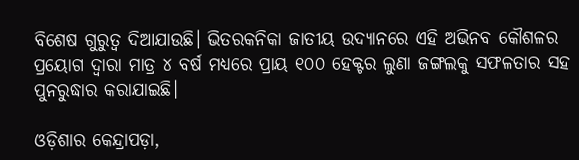ବିଶେଷ ଗୁରୁତ୍ୱ ଦିଆଯାଉଛି। ଭିତରକନିକା ଜାତୀୟ ଉଦ୍ୟାନରେ ଏହି ଅଭିନବ କୌଶଳର ପ୍ରୟୋଗ ଦ୍ୱାରା ମାତ୍ର ୪ ବର୍ଷ ମଧ୍ୟରେ ପ୍ରାୟ ୧୦୦ ହେକ୍ଟର ଲୁଣା ଜଙ୍ଗଲକୁ ସଫଳତାର ସହ ପୁନରୁଦ୍ଧାର କରାଯାଇଛି।

ଓଡ଼ିଶାର କେନ୍ଦ୍ରାପଡ଼ା,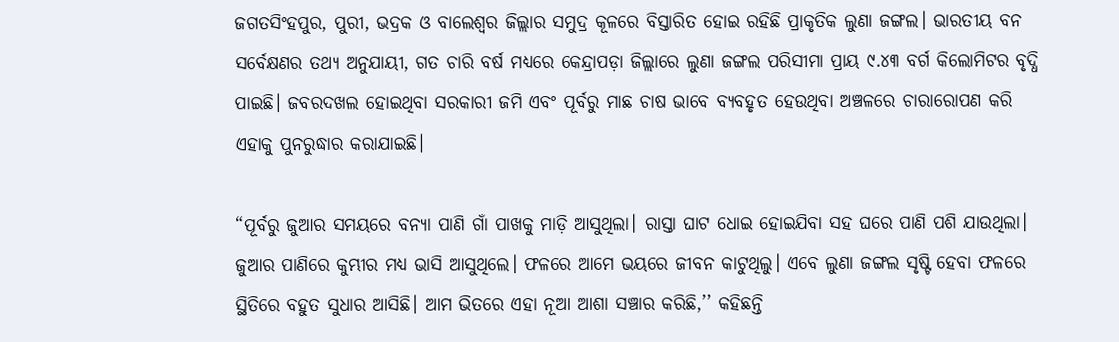ଜଗତସିଂହପୁର, ପୁରୀ, ଭଦ୍ରକ ଓ ବାଲେଶ୍ୱର ଜିଲ୍ଲାର ସମୁଦ୍ର କୂଳରେ ବିସ୍ତାରିତ ହୋଇ ରହିଛି ପ୍ରାକୃତିକ ଲୁଣା ଜଙ୍ଗଲ। ଭାରତୀୟ ବନ ସର୍ବେକ୍ଷଣର ତଥ୍ୟ ଅନୁଯାୟୀ, ଗତ ଚାରି ବର୍ଷ ମଧ୍ୟରେ କେନ୍ଦ୍ରାପଡ଼ା ଜିଲ୍ଲାରେ ଲୁଣା ଜଙ୍ଗଲ ପରିସୀମା ପ୍ରାୟ ୯.୪୩ ବର୍ଗ କିଲୋମିଟର ବୃଦ୍ଧି ପାଇଛି। ଜବରଦଖଲ ହୋଇଥିବା ସରକାରୀ ଜମି ଏବଂ ପୂର୍ବରୁ ମାଛ ଚାଷ ଭାବେ ବ୍ୟବହୃତ ହେଉଥିବା ଅଞ୍ଚଳରେ ଚାରାରୋପଣ କରି ଏହାକୁ ପୁନରୁଦ୍ଧାର କରାଯାଇଛି।

“ପୂର୍ବରୁ ଜୁଆର ସମୟରେ ବନ୍ୟା ପାଣି ଗାଁ ପାଖକୁ ମାଡ଼ି ଆସୁଥିଲା। ରାସ୍ତା ଘାଟ ଧୋଇ ହୋଇଯିବା ସହ ଘରେ ପାଣି ପଶି ଯାଉଥିଲା। ଜୁଆର ପାଣିରେ କୁମ୍ଭୀର ମଧ୍ୟ ଭାସି ଆସୁଥିଲେ। ଫଳରେ ଆମେ ଭୟରେ ଜୀବନ କାଟୁଥିଲୁ। ଏବେ ଲୁଣା ଜଙ୍ଗଲ ସୃଷ୍ଟି ହେବା ଫଳରେ ସ୍ଥିତିରେ ବହୁତ ସୁଧାର ଆସିଛି। ଆମ ଭିତରେ ଏହା ନୂଆ ଆଶା ସଞ୍ଚାର କରିଛି,’’ କହିଛନ୍ତି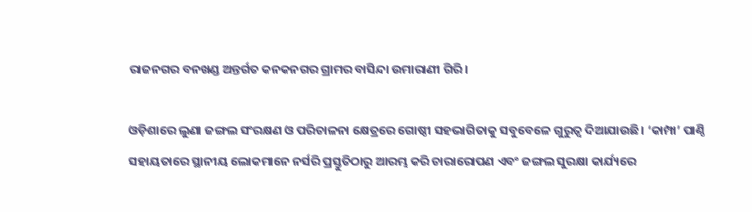ରାଜନଗର ବନଖଣ୍ଡ ଅନ୍ତର୍ଗତ କନକନଗର ଗ୍ରାମର ବାସିନ୍ଦା ଉମାରାଣୀ ଗିରି।

ଓଡ଼ିଶାରେ ଲୁଣା ଜଙ୍ଗଲ ସଂରକ୍ଷଣ ଓ ପରିଚାଳନା କ୍ଷେତ୍ରରେ ଗୋଷ୍ଠୀ ସହଭାଗିତାକୁ ସବୁବେଳେ ଗୁରୁତ୍ୱ ଦିଆଯାଉଛି। ‘କାମ୍ପା’ ପାଣ୍ଠି ସହାୟତାରେ ସ୍ଥାନୀୟ ଲୋକମାନେ ନର୍ସରି ପ୍ରସ୍ତୁତିଠାରୁ ଆରମ୍ଭ କରି ଚାରାରୋପଣ ଏବଂ ଜଙ୍ଗଲ ସୁରକ୍ଷା କାର୍ଯ୍ୟରେ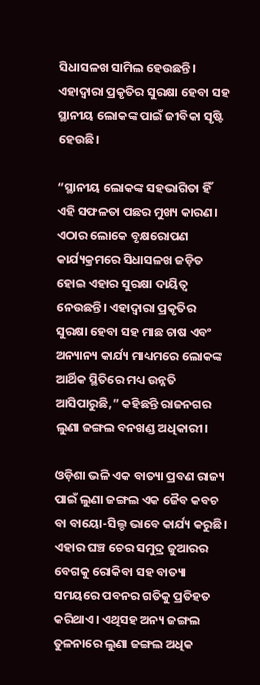ସିଧାସଳଖ ସାମିଲ ହେଉଛନ୍ତି। ଏହାଦ୍ୱାରା ପ୍ରକୃତିର ସୁରକ୍ଷା ହେବା ସହ ସ୍ଥାନୀୟ ଲୋକଙ୍କ ପାଇଁ ଜୀବିକା ସୃଷ୍ଟି ହେଉଛି।

“ସ୍ଥାନୀୟ ଲୋକଙ୍କ ସହଭାଗିତା ହିଁ ଏହି ସଫଳତା ପଛର ମୁଖ୍ୟ କାରଣ। ଏଠାର ଲୋକେ ବୃକ୍ଷରୋପଣ କାର୍ଯ୍ୟକ୍ରମରେ ସିଧାସଳଖ ଜଡ଼ିତ ହୋଇ ଏହାର ସୁରକ୍ଷା ଦାୟିତ୍ୱ ନେଉଛନ୍ତି। ଏହାଦ୍ୱାରା ପ୍ରକୃତିର ସୁରକ୍ଷା ହେବା ସହ ମାଛ ଚାଷ ଏବଂ ଅନ୍ୟାନ୍ୟ କାର୍ଯ୍ୟ ମାଧ୍ୟମରେ ଲୋକଙ୍କ ଆର୍ଥିକ ସ୍ଥିତିରେ ମଧ୍ୟ ଉନ୍ନତି ଆସିପାରୁଛି,” କହିଛନ୍ତି ରାଜନଗର ଲୁଣା ଜଙ୍ଗଲ ବନଖଣ୍ଡ ଅଧିକାରୀ।

ଓଡ଼ିଶା ଭଳି ଏକ ବାତ୍ୟା ପ୍ରବଣ ରାଜ୍ୟ ପାଇଁ ଲୁଣା ଜଙ୍ଗଲ ଏକ ଜୈବ କବଚ ବା ବାୟୋ-ସିଲ୍ଡ ଭାବେ କାର୍ଯ୍ୟ କରୁଛି। ଏହାର ଘଞ୍ଚ ଚେର ସମୁଦ୍ର ଜୁଆରର ବେଗକୁ ରୋକିବା ସହ ବାତ୍ୟା ସମୟରେ ପବନର ଗତିକୁ ପ୍ରତିହତ କରିଥାଏ। ଏଥିସହ ଅନ୍ୟ ଜଙ୍ଗଲ ତୁଳନାରେ ଲୁଣା ଜଙ୍ଗଲ ଅଧିକ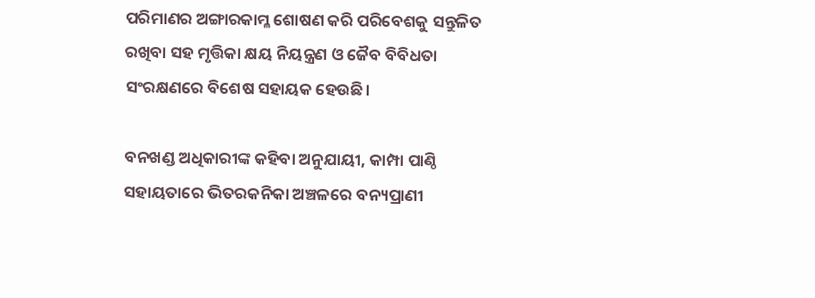ପରିମାଣର ଅଙ୍ଗାରକାମ୍ଳ ଶୋଷଣ କରି ପରିବେଶକୁ ସନ୍ତୁଳିତ ରଖିବା ସହ ମୃତ୍ତିକା କ୍ଷୟ ନିୟନ୍ତ୍ରଣ ଓ ଜୈବ ବିବିଧତା ସଂରକ୍ଷଣରେ ବିଶେଷ ସହାୟକ ହେଉଛି।

ବନଖଣ୍ଡ ଅଧିକାରୀଙ୍କ କହିବା ଅନୁଯାୟୀ, କାମ୍ପା ପାଣ୍ଠି ସହାୟତାରେ ଭିତରକନିକା ଅଞ୍ଚଳରେ ବନ୍ୟପ୍ରାଣୀ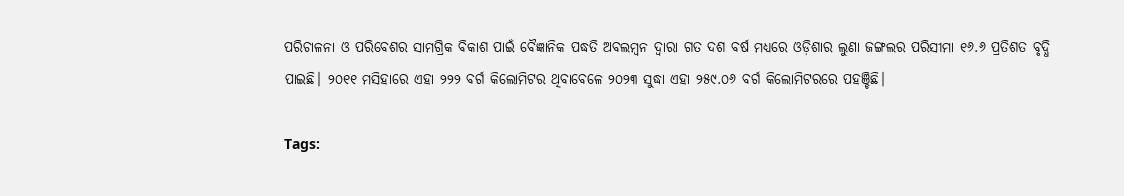ପରିଚାଳନା ଓ ପରିବେଶର ସାମଗ୍ରିକ ବିକାଶ ପାଇଁ ବୈଜ୍ଞାନିକ ପଦ୍ଧତି ଅବଲମ୍ବନ ଦ୍ୱାରା ଗତ ଦଶ ବର୍ଷ ମଧ୍ୟରେ ଓଡ଼ିଶାର ଲୁଣା ଜଙ୍ଗଲର ପରିସୀମା ୧୬.୬ ପ୍ରତିଶତ ବୃଦ୍ଧି ପାଇଛି। ୨୦୧୧ ମସିହାରେ ଏହା ୨୨୨ ବର୍ଗ କିଲୋମିଟର ଥିବାବେଳେ ୨୦୨୩ ସୁଦ୍ଧା ଏହା ୨୫୯.୦୬ ବର୍ଗ କିଲୋମିଟରରେ ପହଞ୍ଚିଛି।

Tags: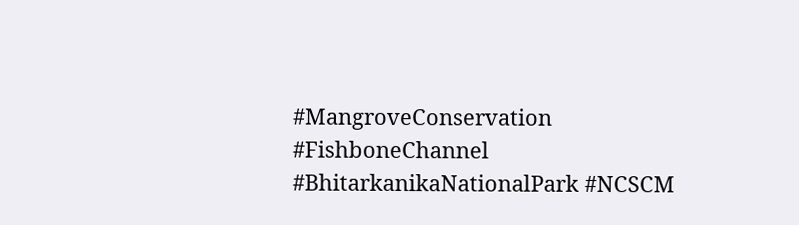#MangroveConservation #FishboneChannel #BhitarkanikaNationalPark #NCSCM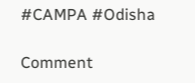#CAMPA #Odisha

Comment